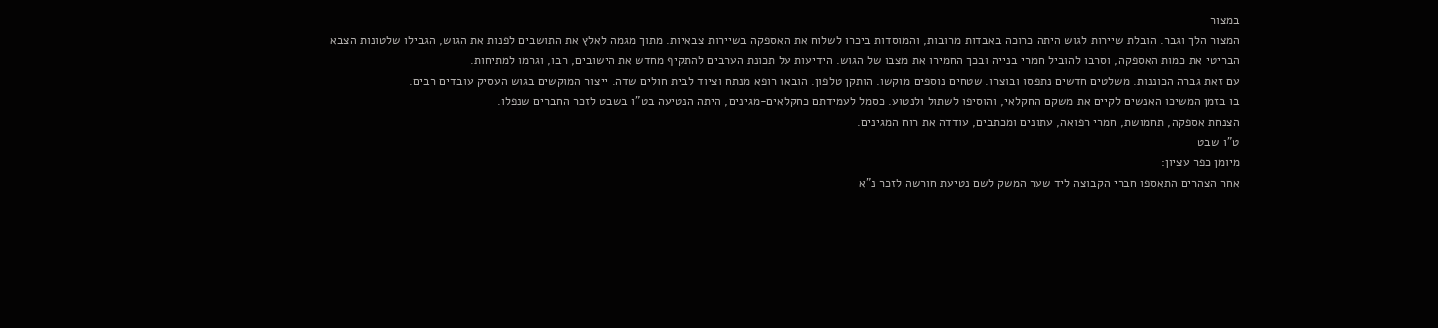במצור
המצור הלך וגבר. הובלת שיירות לגוש היתה כרוכה באבדות מרובות, והמוסדות ביכרו לשלוח את האספקה בשיירות צבאיות. מתוך מגמה לאלץ את התושבים לפנות את הגוש, הגבילו שלטונות הצבא הבריטי את כמות האספקה, וסרבו להוביל חמרי בנייה ובכך החמירו את מצבו של הגוש. הידיעות על תכונת הערבים להתקיף מחדש את הישובים, רבו, וגרמו למתיחות.
עם זאת גברה הכוננות. משלטים חדשים נתפסו ובוצרו. שטחים נוספים מוקשו. הותקן טלפון. הובאו רופא מנתח וציוד לבית חולים שדה. ייצור המוקשים בגוש העסיק עובדים רבים.
בו בזמן המשיכו האנשים לקיים את משקם החקלאי, והוסיפו לשתול ולנטוע. כסמל לעמידתם כחקלאים-מגינים, היתה הנטיעה בט"ו בשבט לזכר החברים שנפלו.
הצנחת אספקה, תחמושת, חמרי רפואה, עתונים ומכתבים, עודדה את רוח המגינים.
ט"ו שבט
מיומן כפר עציון:
אחר הצהרים התאספו חברי הקבוצה ליד שער המשק לשם נטיעת חורשה לזכר נ"א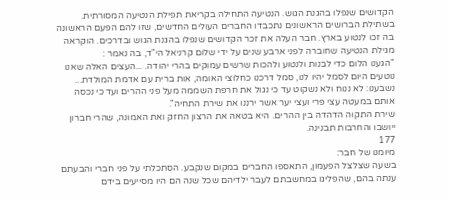הקדושים שנפלו בהגנת הגוש. הנטיעה התחילה בקריאת תפילת הנטיעה המסורתית.
בשתילת הברושים הראשונים נתכבדו החברים העולים החדשים, שזו להם הפעם הראשונה בה זכו לנטוע בארץ. חבר העלה את זכר הקדושים שנפלו בהגנת הגוש ובדרכים. הוקראה מגילת הנטיעה שחוברה לפני ארבע שנים על ידי שלום קרניאל הי"ד, בה נאמר :
"הגענו הלום כדי לבנות ולנטוע ולהכות שרשים עמוקים בהרי יהודה. ...העצים האלה שאנו נוטעים היום לסמל יהיו לנו, סמל דרכנו כחלוצי האומה, אות ברית עם אדמת המולדת...
נשבענו: לא ננוח ולא נשקוט עד כי נגול את חרפת השממה מעל פני ההרים ועד כי נכסה אותם במעטה עצי פרי ועצי יער אשר ירננו את שירת התחיה".
שירת התקוה הדהדה בין ההרים. היא בטאה את הרצון החזק ואת האמונה, שהרי חברון ייושבו והחרבות תבנינה.
177
מיומנו של חבר:
בשעה שצלצל הפעמון, התאספו החברים במקום שנקבע. הסתכלתי על פני חברי והבעתם ענתה בהם, שהפליגו במחשבתם לעבר ילדיהם שכל שנה הם היו מסייעים בידם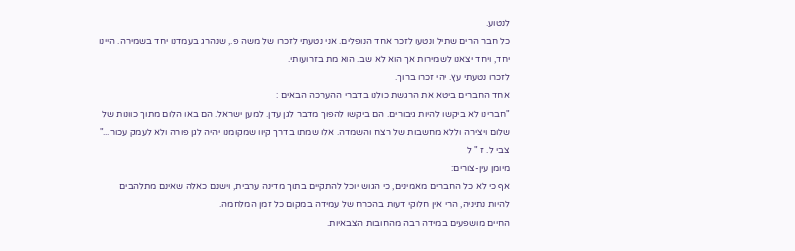לנטוע.
כל חבר הרים שתיל ונטעו לזכר אחד הנופלים. אני נטעתי לזכרו של משה פ., שנהרג בעמדנו יחד בשמירה. היינו יחד, ויחד יצאנו לשמירות אך הוא לא שב. הוא מת בזרועותי.
לזכרו נטעתי עץ. יהי זכרו ברוך.
אחד החברים ביטא את הרגשת כולנו בדברי ההערכה הבאים :
"חברינו לא ביקשו להיות גיבורים. הם ביקשו להפוך מדבר לגן עדן. למען ישראל. הם באו הלום מתוך כוונות של שלום ויצירה וללא מחשבות של רצח והשמדה. אלו שמתו בדרך קיוו שמקומנו יהיה לגן פורה ולא לעמק עכור..."
צבי ל. ז " ל
מיומן עין-צורים:
אף כי לא כל החברים מאמינים, כי הגוש יוכל להתקיים בתוך מדינה ערבית, וישנם כאלה שאינם מתלהבים להיות נתיניה, הרי אין חלוקי דעות בהכרח של עמידה במקום כל זמן המלחמה.
החיים מושפעים במידה רבה מהחובות הצבאיות.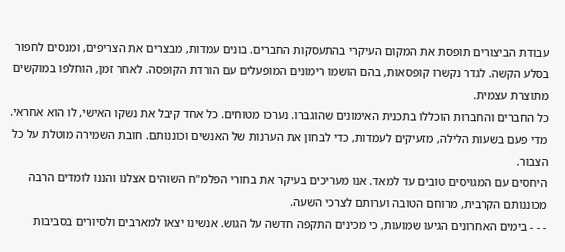עבודת הביצורים תופסת את המקום העיקרי בהתעסקות החברים. בונים עמדות, מבצרים את הצריפים, ומנסים לחפור בסלע הקשה. לגדר נקשרו קופסאות, בהם הושמו רימונים המופעלים עם הורדת הקופסה. לאחר זמן, הוחלפו במוקשים מתוצרת עצמית.
כל החברים והחברות הוכללו בתכנית האימונים שהוגברו. נערכו מטוחים. כל אחד קיבל את נשקו האישי, לו הוא אחראי. מדי פעם בשעות הלילה, מזעיקים לעמדות, כדי לבחון את הערנות של האנשים וכוננותם. חובת השמירה מוטלת על כל הצבור.
היחסים עם המגויסים טובים עד למאד. אנו מעריכים בעיקר את בחורי הפלמ"ח השוהים אצלנו והננו לומדים הרבה מכוננותם הקרבית, מרוחם הטובה וערותם לצרכי השעה.
- - - בימים האחרונים הגיעו שמועות, כי מכינים התקפה חדשה על הגוש. אנשינו יצאו למארבים ולסיורים בסביבות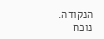הנקודה.
נוכח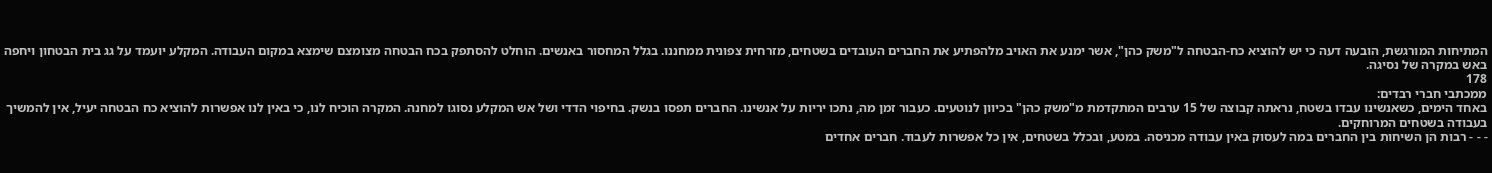המתיחות המורגשת, הובעה דעה כי יש להוציא כח-הבטחה ל"משק כהן", אשר ימנע את האויב מלהפתיע את החברים העובדים בשטחים, מזרחית צפונית ממחננו. בגלל המחסור באנשים. הוחלט להסתפק בכח הבטחה מצומצם שימצא במקום העבודה. המקלע יועמד על גג בית הבטחון ויחפה באש במקרה של נסיגה.
178
ממכתבי חברי רבדים:
באחד הימים, כשאנשינו עבדו בשטח, נראתה קבוצה של 15 ערבים המתקדמת מ"משק כהן" בכיוון לנוטעים. כעבור זמן מה, נתכו יריות על אנשינו. החברים תפסו בנשק. בחיפוי הדדי ושל אש המקלע נסוגו למחנה. המקרה הוכיח לנו, כי באין לנו אפשרות להוציא כח הבטחה יעיל, אין להמשיך בעבודה בשטחים המרוחקים.
- - - רבות הן השיחות בין החברים במה לעסוק באין עבודה מכניסה. במטע, ובכלל בשטחים, אין כל אפשרות לעבוד. חברים אחדים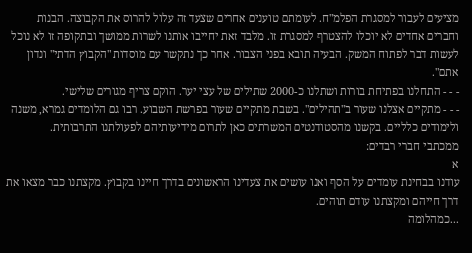מציעים לעבור למסגרת הפלמ"ח. לעומתם טוענים אחרים שצעד זה עלול להרוס את הקבוצה. הבנות וחברים אחדים לא יוכלו להצטרף למסגרת זו. מלבד זאת יחייבו אותנו לשרות ממושך ובתקופה זו לא נוכל לעשות דבר לפתוח המשק. הבעיה תובא בפני הצבור. אחר כך נתקשר עם מוסדות "הקבוץ הדתי" ונדון אתם".
- - - התחלנו בפתיחת בורות ושתלנו כ-2000 שתילים של עצי יער. הוקם צריף מגורים שלישי.
- - - מתקיים אצלנו שעור ב"תהילים". בשבת מתקיים שעור בפרשת השבוע. רבו גם הלומדים גמרא, משנה ולימודים כלליים. בקשנו מהסטודנטים המשרתים כאן לתרום מידיעותיהם לפעולתנו התרבותית.
ממכתבי חברי רבדים:
א
עודנו בבחינת עומדים על הסף ואנו עושים את צעדינו הראשונים בדרך חיינו בקבוץ. מקצתנו כבר מצאו את דרך חייהם ומקצתנו עודם תוהים.
...כמהלומה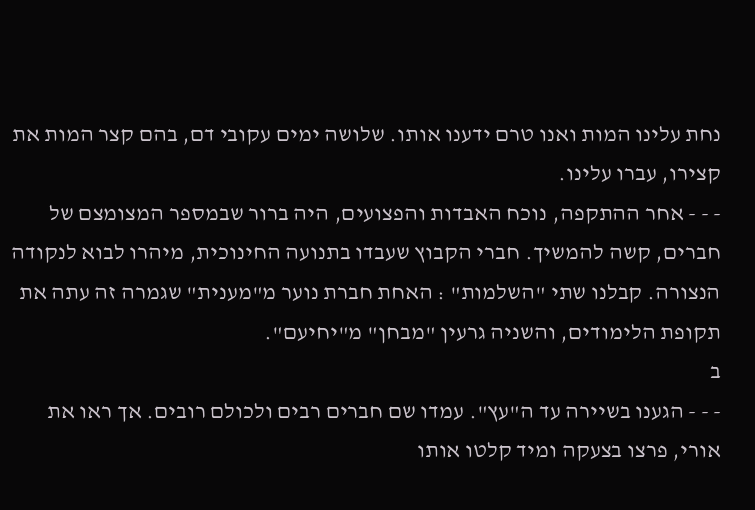נחת עלינו המות ואנו טרם ידענו אותו. שלושה ימים עקובי דם, בהם קצר המות את קצירו, עברו עלינו.
- - - אחר ההתקפה, נוכח האבדות והפצועים, היה ברור שבמספר המצומצם של חברים, קשה להמשיך. חברי הקבוץ שעבדו בתנועה החינוכית, מיהרו לבוא לנקודה הנצורה. קבלנו שתי "השלמות" : האחת חברת נוער מ"מענית" שגמרה זה עתה את תקופת הלימודים, והשניה גרעין "מבחן" מ"יחיעם".
ב
- - - הגענו בשיירה עד ה"עץ". עמדו שם חברים רבים ולכולם רובים. אך ראו את אורי, פרצו בצעקה ומיד קלטו אותו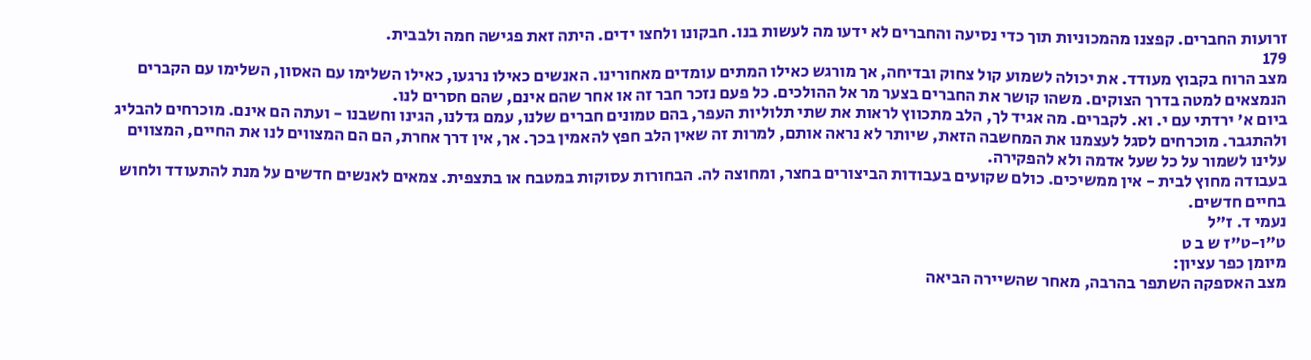זרועות החברים. קפצנו מהמכוניות תוך כדי נסיעה והחברים לא ידעו מה לעשות בנו. חבקונו ולחצו ידים. היתה זאת פגישה חמה ולבבית.
179
מצב הרוח בקבוץ מעודד. את יכולה לשמוע קול צחוק ובדיחה, אך מורגש כאילו המתים עומדים מאחורינו. האנשים כאילו נרגעו, כאילו השלימו עם האסון, השלימו עם הקברים הנמצאים למטה בדרך הצוקים. משהו קושר את החברים בצער מר אל ההולכים. כל פעם נזכר חבר זה או אחר שהם אינם, שהם חסרים לנו.
ביום א' ירדתי עם י. וא. לקברים. מה אגיד לך, הלב מתכווץ לראות את שתי תלוליות העפר, בהם טמונים חברים שלנו, עמם גדלנו, הגינו וחשבנו - ועתה הם אינם. מוכרחים להבליג ולהתגבר. מוכרחים לסגל לעצמנו את המחשבה הזאת, שיותר לא נראה אותם, למרות זה שאין הלב חפץ להאמין בכך. אך, אין דרך אחרת, הם הם המצווים לנו את החיים, המצווים עלינו לשמור על כל שעל אדמה ולא להפקירה.
בעבודה מחוץ לבית - אין ממשיכים. כולם שקועים בעבודות הביצורים בחצר, ומחוצה לה. הבחורות עסוקות במטבח או בתצפית. צמאים לאנשים חדשים על מנת להתעודד ולחוש בחיים חדשים.
נעמי ד. ז"ל
ט"ו-ט"ז ש ב ט
מיומן כפר עציון:
מצב האספקה השתפר בהרבה, מאחר שהשיירה הביאה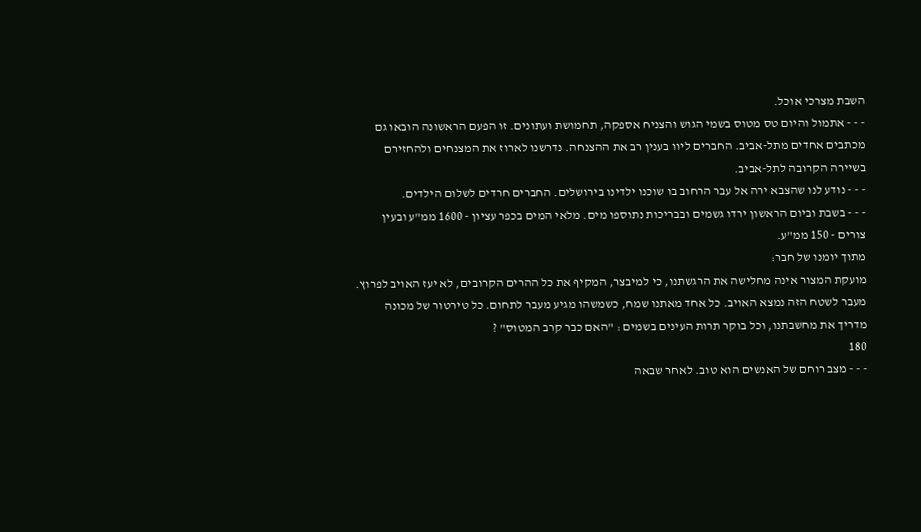השבת מצרכי אוכל.
- - - אתמול והיום טס מטוס בשמי הגוש והצניח אספקה, תחמושת ועתונים. זו הפעם הראשונה הובאו גם מכתבים אחדים מתל-אביב. החברים ליוו בענין רב את ההצנחה. נדרשנו לארוז את המצנחים ולהחזירם בשיירה הקרובה לתל-אביב.
- - - נודע לנו שהצבא ירה אל עבר הרחוב בו שוכנו ילדינו בירושלים. החברים חרדים לשלום הילדים.
- - - בשבת וביום הראשון ירדו גשמים ובבריכות נתוספו מים. מלאי המים בכפר עציון - 1600 ממ"ע ובעין צורים - 150 ממ"ע.
מתוך יומנו של חבר:
מועקת המצור אינה מחלישה את הרגשתנו, כי למיבצר, המקיף את כל ההרים הקרובים, לא יעז האויב לפרוץ. מעבר לשטח הזה נמצא האויב. כל אחד מאתנו שמח, כשמשהו מגיע מעבר לתחום. כל טירטור של מכונה מדריך את מחשבתנו, וכל בוקר תרות העינים בשמים : "האם כבר קרב המטוס" ?
180
- - - מצב רוחם של האנשים הוא טוב. לאחר שבאה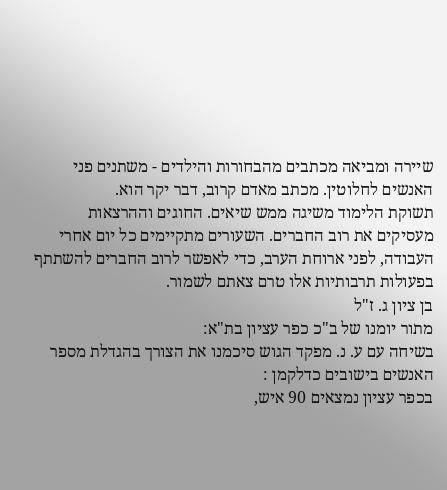שיירה ומביאה מכתבים מהבחורות והילדים - משתנים פני האנשים לחלוטין. מכתב מאדם קרוב, דבר יקר הוא.
תשוקת הלימוד משיגה ממש שיאים. החוגים וההרצאות מעסיקים את רוב החברים. השעורים מתקיימים כל יום אחרי העבודה, לפני ארוחת הערב, כדי לאפשר לרוב החברים להשתתף בפעולות תרבותיות אלו טרם צאתם לשמור.
בן ציון ג. ז"ל
מתור יומנו של ב"כ כפר עציון בת"א:
בשיחה עם ע. נ. מפקד הגוש סיכמנו את הצורך בהגדלת מספר האנשים בישובים כדלקמן :
בכפר עציון נמצאים 90 איש,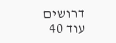דרושים עוד 40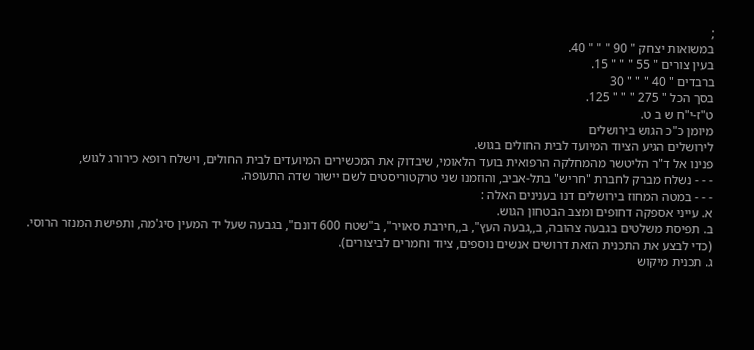;
במשואות יצחק " 90 " " " 40.
בעין צורים " 55 " " " 15.
ברבדים " 40 " " " 30
בסך הכל " 275 " " " 125.
ט"ז-י"ח ש ב ט.
מיומן כ"כ הגוש בירושלים
לירושלים הגיע הציוד המיועד לבית החולים בגוש.
פנינו אל ד"ר הליטשר מהמחלקה הרפואית בועד הלאומי, שיבדוק את המכשירים המיועדים לבית החולים, וישלח רופא כירורג לגוש,
- - - נשלח מברק לחברת "חריש" בתל-אביב, והוזמנו שני טרקטוריסטים לשם יישור שדה התעופה.
- - - במטה המחוז בירושלים דנו בענינים האלה :
א. עייני אספקה דחופים ומצב הבטחון הגוש.
ב. תפיסת משלטים בגבעה צהובה, ב,,גבעה העץ", ב,,חירבת סאויר", ב"שטח 600 דונם", בגבעה שעל יד המעין סיג'מה, ותפישת המנזר הרוסי. (כדי לבצע את התכנית הזאת דרושים אנשים נוספים, ציוד וחמרים לביצורים).
ג. תכנית מיקוש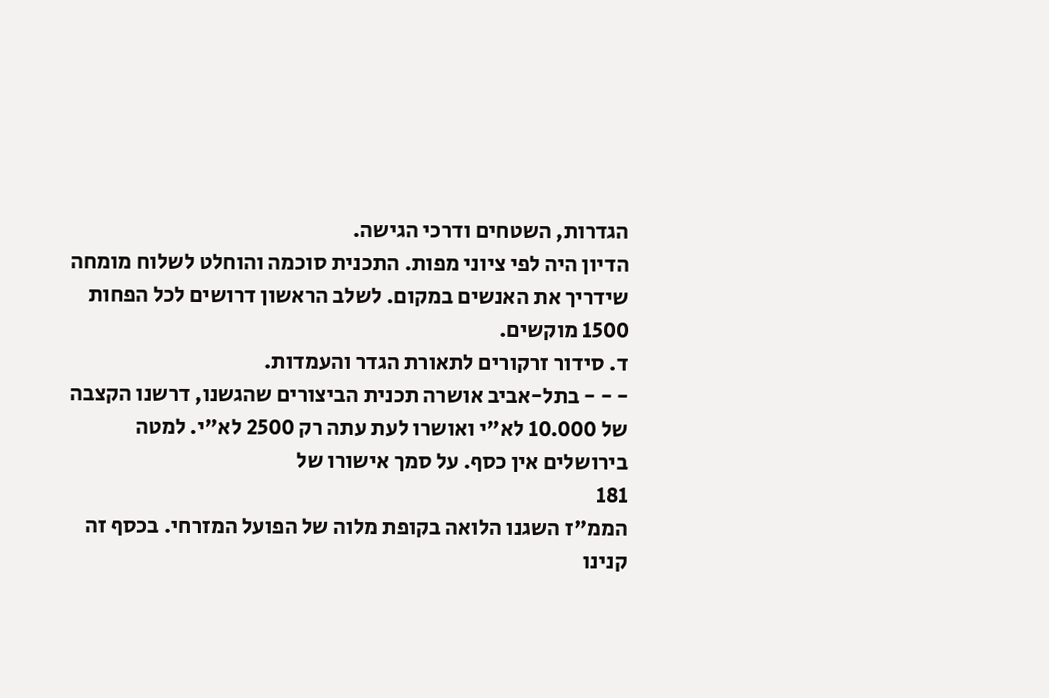הגדרות, השטחים ודרכי הגישה.
הדיון היה לפי ציוני מפות. התכנית סוכמה והוחלט לשלוח מומחה שידריך את האנשים במקום. לשלב הראשון דרושים לכל הפחות 1500 מוקשים.
ד. סידור זרקורים לתאורת הגדר והעמדות.
- - - בתל-אביב אושרה תכנית הביצורים שהגשנו, דרשנו הקצבה של 10.000 לא"י ואושרו לעת עתה רק 2500 לא"י. למטה בירושלים אין כסף. על סמך אישורו של
181
הממ"ז השגנו הלואה בקופת מלוה של הפועל המזרחי. בכסף זה קנינו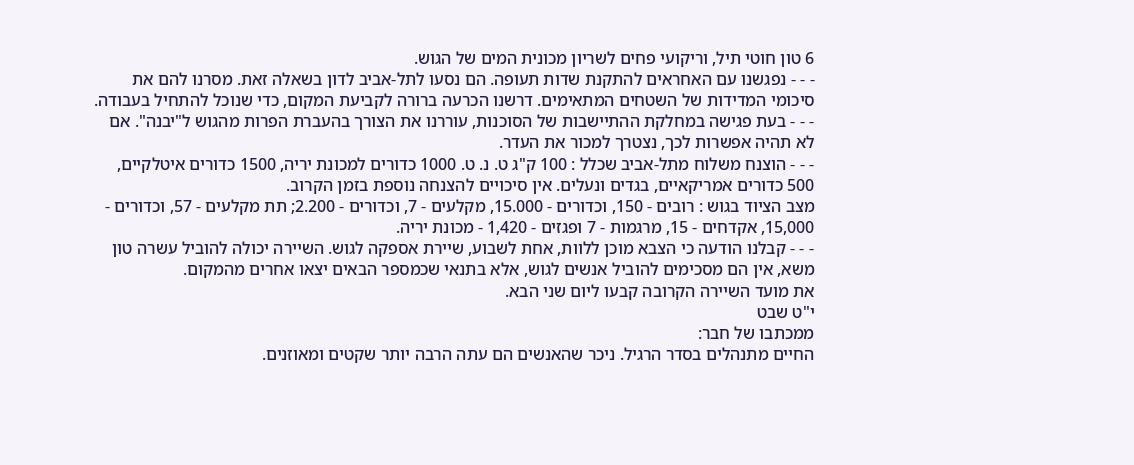6 טון חוטי תיל, וריקועי פחים לשריון מכונית המים של הגוש.
- - - נפגשנו עם האחראים להתקנת שדות תעופה. הם נסעו לתל-אביב לדון בשאלה זאת. מסרנו להם את סיכומי המדידות של השטחים המתאימים. דרשנו הכרעה ברורה לקביעת המקום, כדי שנוכל להתחיל בעבודה.
- - - בעת פגישה במחלקת ההתיישבות של הסוכנות, עוררנו את הצורך בהעברת הפרות מהגוש ל"יבנה". אם לא תהיה אפשרות לכך, נצטרך למכור את העדר.
- - - הוצנח משלוח מתל-אביב שכלל : 100 ק"ג ט. נ. ט. 1000 כדורים למכונת יריה, 1500 כדורים איטלקיים, 500 כדורים אמריקאיים, בגדים ונעלים. אין סיכויים להצנחה נוספת בזמן הקרוב.
מצב הציוד בגוש : רובים - 150, וכדורים - 15.000, מקלעים - 7, וכדורים - 2.200; תת מקלעים - 57, וכדורים - 15,000, אקדחים - 15, מרגמות - 7 ופגזים - 1,420 - מכונת יריה.
- - - קבלנו הודעה כי הצבא מוכן ללוות, אחת לשבוע, שיירת אספקה לגוש. השיירה יכולה להוביל עשרה טון משא, אין הם מסכימים להוביל אנשים לגוש, אלא בתנאי שכמספר הבאים יצאו אחרים מהמקום.
את מועד השיירה הקרובה קבעו ליום שני הבא.
י"ט שבט
ממכתבו של חבר:
החיים מתנהלים בסדר הרגיל. ניכר שהאנשים הם עתה הרבה יותר שקטים ומאוזנים.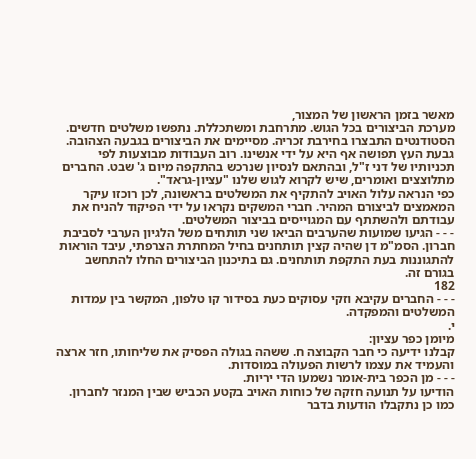מאשר בזמן הראשון של המצור,
מערכת הביצורים בכל הגוש. מתרחבת ומשתכללת. נתפשו משלטים חדשים. הסטודנטים התבצרו בחירבת זכריה. מסיימים את הביצורים בגבעה הצהובה. גבעת העץ תפושה אף היא על ידי אנשינו. רוב העבודות מבוצעות לפי תכניותיו של דני ז"ל, ובהתאם לנסיון שנרכש בהתקפה מיום ג' שבט. החברים מתלוצצים ואומרים, שיש לקרוא לגוש שלנו "עציון-גראד".
כפי הנראה עלול האויב להתקיף את המשלטים בראשונה, לכן רוכזו עיקר המאמצים לביצורם המהיר. חברי המשקים נקראו על ידי הפיקוד להניח את עבודתם ולהשתתף עם המגוייסים בביצור המשלטים.
- - - הגיעו שמועות שהערבים הביאו שני תותחים משל הלגיון הערבי לסביבת חברון. הסמ"מ דן שהיה קצין תותחנים בחיל המחתרת הצרפתי, עיבד הוראות להתגוננות בעת התקפת תותחנים. גם בתיכנון הביצורים החלו להתחשב בגורם זה.
182
- - - החברים עקיבא וזקי עסוקים כעת בסידור קו טלפון, המקשר בין עמדות המשלטים והמפקדה.
י.
מיומן כפר עציון:
קבלנו ידיעה כי חבר הקבוצה ח. ששהה בגולה הפסיק את שליחותו, חזר ארצה והעמיד את עצמו לרשות הפעולה במוסדות.
- - - מן הכפר בית-אומר נשמעו הדי יריות.
הודיעו על תנועה חזקה של כוחות האויב בקטע הכביש שבין המנזר לחברון. כמו כן נתקבלו הודעות בדבר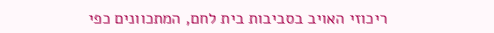ריכוזי האויב בסביבות בית לחם, המתכוונים כפי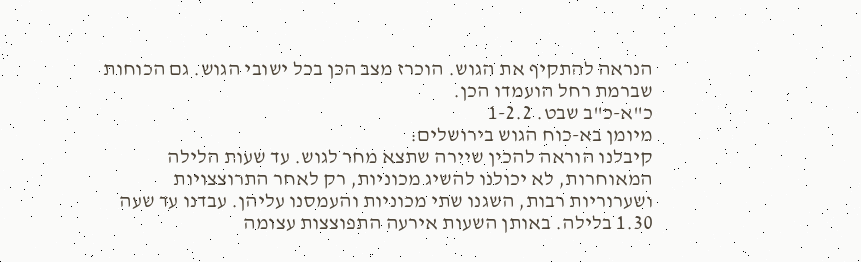הנראה להתקיף את הגוש. הוכרז מצב הכן בכל ישובי הגוש. גם הכוחות שברמת רחל הועמדו הכן.
כ"א-כ"ב שבט. 1-2.2
מיומן בא-כוח הגוש בירושלים:
קיבלנו הוראה להכין שיירה שתצא מחר לגוש. עד שעות הלילה המאוחרות, לא יכולנו להשיג מכוניות, רק לאחר התרוצצויות ושערוריות רבות, השגנו שתי מכוניות והעמסנו עליהן. עבדנו עד שעה 1.30 בלילה. באותן השעות אירעה התפוצצות עצומה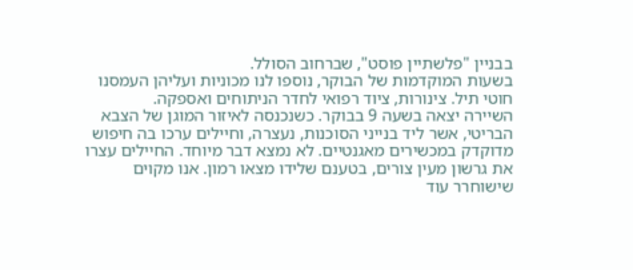בבניין "פלשתיין פוסט", שברחוב הסולל.
בשעות המוקדמות של הבוקר, נוספו לנו מכוניות ועליהן העמסנו חוטי תיל. צינורות, ציוד רפואי לחדר הניתוחים ואספקה.
השיירה יצאה בשעה 9 בבוקר. כשנכנסה לאיזור המוגן של הצבא הבריטי, אשר ליד בנייני הסוכנות, נעצרה, וחיילים ערכו בה חיפוש מדוקדק במכשירים מאגנטיים. לא נמצא דבר מיוחד. החיילים עצרו את גרשון מעין צורים, בטענם שלידו מצאו רמון. אנו מקוים שישוחרר עוד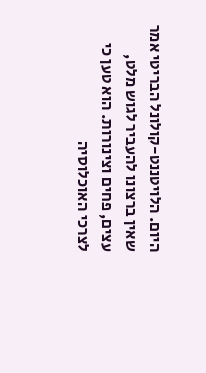היום. הלויטננט-קולונל הבריטי אמר שאין ברצונו להעביר לגוש מלט, עצים, פחים וצינורות. הוא טען כי לצרכי האוכלוסיה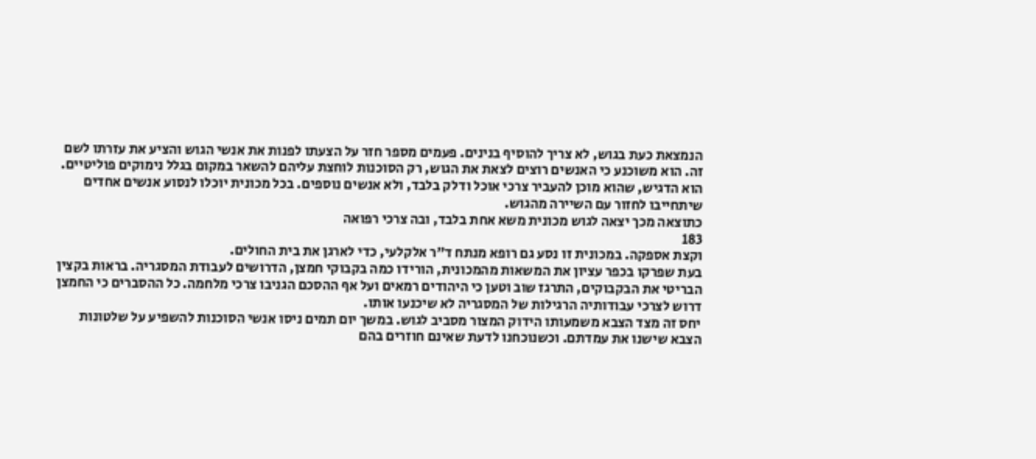הנמצאת כעת בגוש, לא צריך להוסיף בנינים. פעמים מספר חזר על הצעתו לפנות את אנשי הגוש והציע את עזרתו לשם זה. הוא משוכנע כי האנשים רוצים לצאת את הגוש, רק הסוכנות לוחצת עליהם להשאר במקום בגלל נימוקים פוליטיים.
הוא הדגיש, שהוא מוכן להעביר צרכי אוכל ודלק בלבד, ולא אנשים נוספים. בכל מכונית יוכלו לנסוע אנשים אחדים שיתחייבו לחזור עם השיירה מהגוש.
כתוצאה מכך יצאה לגוש מכונית משא אחת בלבד, ובה צרכי רפואה
183
וקצת אספקה. במכונית זו נסע גם רופא מנתח ד"ר אלקלעי, כדי לארגן את בית החולים.
בעת שפרקו בכפר עציון את המשאות מהמכונית, הורידו כמה בקבוקי חמצן, הדרושים לעבודת המסגריה. בראות בקצין הבריטי את הבקבוקים, התרגז שוב וטען כי היהודים רמאים ועל אף ההסכם הגניבו צרכי מלחמה. כל ההסברים כי החמצן דרוש לצרכי עבודותיה הרגילות של המסגריה לא שיכנעו אותו.
יחס זה מצד הצבא משמעותו הידוק המצור מסביב לגוש. במשך יום תמים ניסו אנשי הסוכנות להשפיע על שלטונות הצבא שישנו את עמדתם. וכשנוכחנו לדעת שאינם חוזרים בהם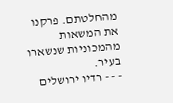מהחלטתם. פרקנו את המשאות מהמכוניות שנשארו בעיר.
- - - רדיו ירושלים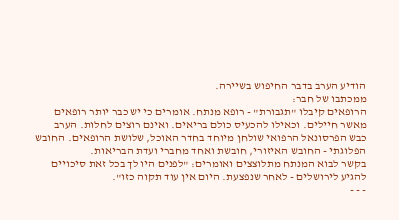הודיע הערב בדבר החיפוש בשיירה.
ממכתבו של חבר:
הרופאים קיבלו "תגבורת" - רופא מנתח. אומרים כי יש כבר יותר רופאים מאשר חיילים. וכאילו להכעיס כולם בריאים. ואינם רוצים לחלות. הערב כבש הפרסונאל הרפואי שולחן מיוחד בחדר האוכל, שלושת הרופאים. החובש הפלוגתי - החובש האיזורי, חובשת ואחד מחברי ועדת הבריאות.
בקשר לבוא המנתח מתלוצצים ואומרים: "לפנים היו לך בכל זאת סיכויים להגיע לירושלים - לאחר שנפצעת. היום אין עוד תקוה כזו".
- - -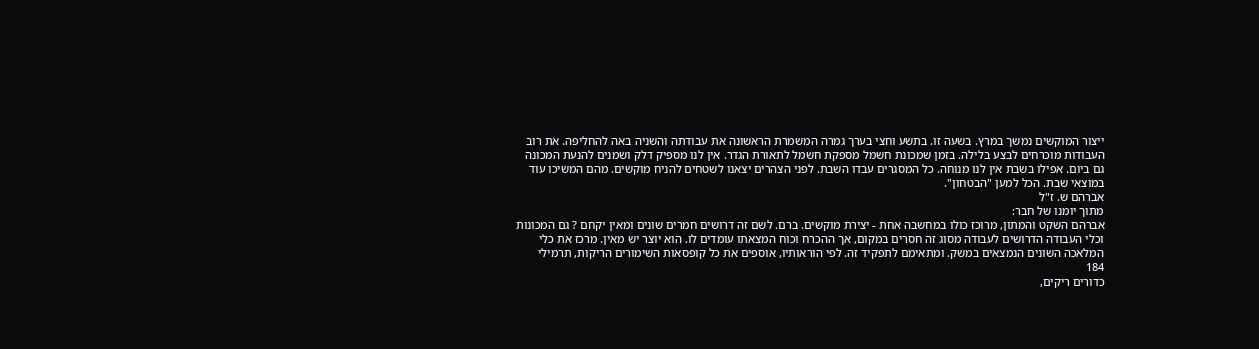ייצור המוקשים נמשך במרץ. בשעה זו. בתשע וחצי בערך גמרה המשמרת הראשונה את עבודתה והשניה באה להחליפה. את רוב העבודות מוכרחים לבצע בלילה. בזמן שמכונת חשמל מספקת חשמל לתאורת הגדר. אין לנו מספיק דלק ושמנים להנעת המכונה גם ביום. אפילו בשבת אין לנו מנוחה. כל המסגרים עבדו השבת. לפני הצהרים יצאנו לשטחים להניח מוקשים. מהם המשיכו עוד במוצאי שבת. הכל למען "הבטחון".
אברהם ש. ז"ל
מתוך יומנו של חבר:
אברהם השקט והמתון, מרוכז כולו במחשבה אחת - יצירת מוקשים. ברם. לשם זה דרושים חמרים שונים ומאין יקחם ? גם המכונות וכלי העבודה הדרושים לעבודה מסוג זה חסרים במקום, אך ההכרח וכוח המצאתו עומדים לו. הוא יוצר יש מאין. מרכז את כלי המלאכה השונים הנמצאים במשק. ומתאימם לתפקיד זה. לפי הוראותיו, אוספים את כל קופסאות השימורים הריקות, תרמילי
184
כדורים ריקים,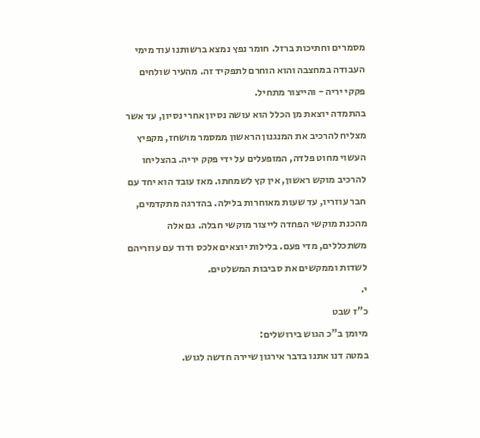מסמרים וחתיכות ברזל. חומר נפץ נמצא ברשותנו עוד מימי העבודה במחצבה והוא הוחרם לתפקיד זה. מהעיר שולחים פקקי יריה - והייצור מתחיל.
בהתמדה יוצאת מן הכלל הוא עושה נסיון אחרי נסיון, עד אשר מצליח להרכיב את המנגנון הראשון ממסמר מושחז, מקפיץ העשוי מחוט פלדה, המופעלים על ידי פקק יריה. בהצליחו להרכיב מוקש ראשון, אין קץ לשמחתו. מאז עובד הוא יחד עם חבר עוזריו, עד שעות מאוחרות בלילה. בהדרגה מתקדמים, מהכנת מוקשי הפחדה לייצור מוקשי חבלה. גם אלה משתכללים, מדי פעם. בלילות יוצאים אלכס ודוד עם עוזריהם לשדות וממקשים את סביבות המשלטים.
י.
כ"ז שבט
מיומן ב"כ הגוש בירושלים:
במטה דנו אתנו בדבר אירגון שיירה חדשה לגוש.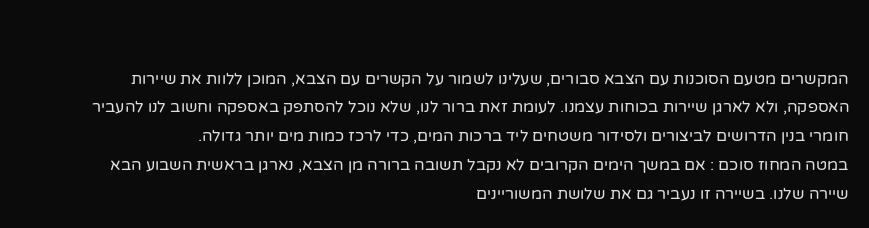המקשרים מטעם הסוכנות עם הצבא סבורים, שעלינו לשמור על הקשרים עם הצבא, המוכן ללוות את שיירות האספקה, ולא לארגן שיירות בכוחות עצמנו. לעומת זאת ברור לנו, שלא נוכל להסתפק באספקה וחשוב לנו להעביר חומרי בנין הדרושים לביצורים ולסידור משטחים ליד ברכות המים, כדי לרכז כמות מים יותר גדולה.
במטה המחוז סוכם : אם במשך הימים הקרובים לא נקבל תשובה ברורה מן הצבא, נארגן בראשית השבוע הבא שיירה שלנו. בשיירה זו נעביר גם את שלושת המשוריינים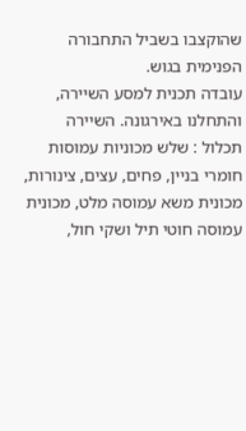שהוקצבו בשביל התחבורה הפנימית בגוש.
עובדה תכנית למסע השיירה, והתחלנו באירגונה. השיירה תכלול : שלש מכוניות עמוסות חומרי בניין, פחים, עצים, צינורות, מכונית משא עמוסה מלט, מכונית עמוסה חוטי תיל ושקי חול,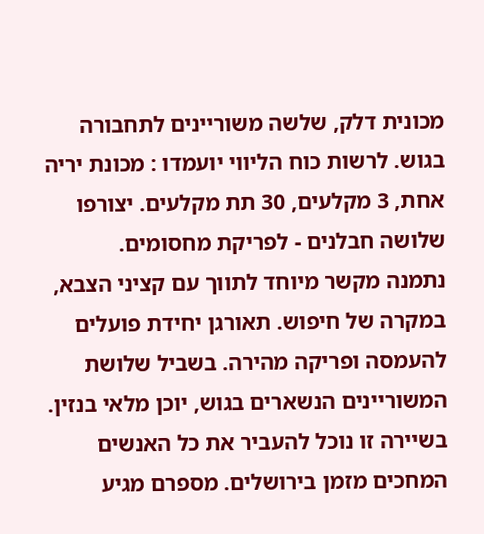מכונית דלק, שלשה משוריינים לתחבורה בגוש. לרשות כוח הליווי יועמדו : מכונת יריה אחת, 3 מקלעים, 30 תת מקלעים. יצורפו שלושה חבלנים - לפריקת מחסומים.
נתמנה מקשר מיוחד לתווך עם קציני הצבא, במקרה של חיפוש. תאורגן יחידת פועלים להעמסה ופריקה מהירה. בשביל שלושת המשוריינים הנשארים בגוש, יוכן מלאי בנזין.
בשיירה זו נוכל להעביר את כל האנשים המחכים מזמן בירושלים. מספרם מגיע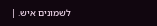לשמונים איש. |